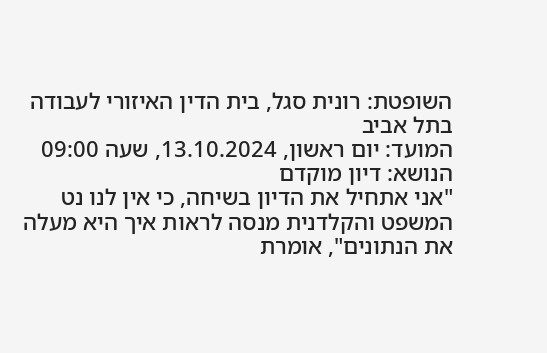השופטת: רונית סגל, בית הדין האיזורי לעבודה בתל אביב
המועד: יום ראשון, 13.10.2024, שעה 09:00
הנושא: דיון מוקדם
"אני אתחיל את הדיון בשיחה, כי אין לנו נט המשפט והקלדנית מנסה לראות איך היא מעלה את הנתונים", אומרת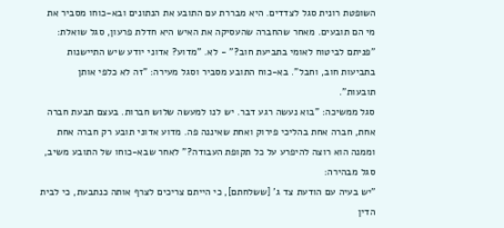השופטת רונית סגל לצדדים. היא מבררת עם התובע את הנתונים ובא-כוחו מסביר את מי הם תובעים. מאחר שהחברה שהעסיקה את האיש היא חדלת פרעון, סגל שואלת: "פניתם לביטוח לאומי בתביעת חוב?" - לא. "מדוע? אדוני יודע שיש התיישנות בתביעות חוב, וחבל". בא-כוח התובע מסביר וסגל מעירה: "זה לא כלפי אותן תובעות".
סגל ממשיכה: "בוא נעשה רגע דבר. יש לנו למעשה שלוש חברות. בעצם תבעת חברה אחת, חברה אחת בהליכי פירוק ואחת שאיננה פה. מדוע אדוני תובע רק חברה אחת וממנה הוא רוצה להיפרע על כל תקופת העבודה?" לאחר שבא-כוחו של התובע משיב, סגל מבהירה:
"יש בעיה עם הודעת צד ג' [ששלחתם], כי הייתם צריכים לצרף אותה כנתבעת, כי לבית הדין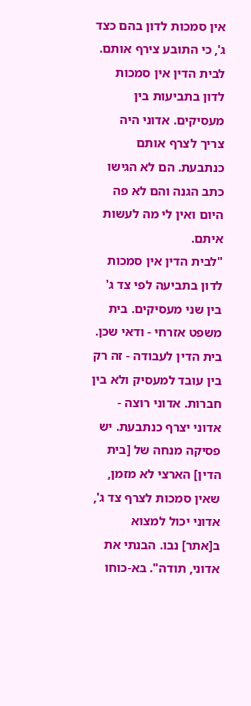אין סמכות לדון בהם כצד ג', כי התובע צירף אותם. לבית הדין אין סמכות לדון בתביעות בין מעסיקים. אדוני היה צריך לצרף אותם כנתבעת. הם לא הגישו כתב הגנה והם לא פה היום ואין לי מה לעשות איתם.
"לבית הדין אין סמכות לדון בתביעה לפי צד ג' בין שני מעסיקים. בית משפט אזרחי - ודאי שכן. בית הדין לעבודה - זה רק בין עובד למעסיק ולא בין חברות. אדוני רוצה - אדוני יצרף כנתבעת. יש פסיקה מנחה של [בית הדין] הארצי לא מזמן, שאין סמכות לצרף צד ג', אדוני יכול למצוא ב[אתר] נבו. הבנתי את אדוני, תודה". בא-כוחו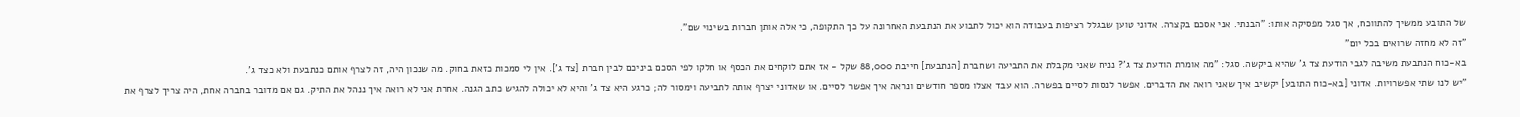של התובע ממשיך להתווכח, אך סגל מפסיקה אותו: "הבנתי. אני אסכם בקצרה. אדוני טוען שבגלל רציפות בעבודה הוא יכול לתבוע את הנתבעת האחרונה על כך התקופה, כי אלה אותן חברות בשינוי שם".
"זה לא מחזה שרואים בכל יום"
בא-כוח הנתבעת משיבה לגבי הודעת צד ג' שהיא ביקשה. סגל: "מה אומרת הודעת צד ג'? נניח שאני מקבלת את התביעה ושחברת [הנתבעת] חייבת 88,000 שקל - אז אתם לוקחים את הכסף או חלקו לפי הסכם ביניכם לבין חברת [צד ג']. אין לי סמכות כזאת בחוק. מה שנכון היה, זה לצרף אותם כנתבעת ולא כצד ג'.
"יש לנו שתי אפשרויות. אדוני [בא-כוח התובע] יקשיב איך שאני רואה את הדברים. אפשר לנסות לסיים בפשרה. הוא עבד אצלו מספר חודשים ונראה איך אפשר לסיים. או שאדוני יצרף אותה לתביעה וימסור לה; כרגע היא צד ג' והיא לא יכולה להגיש כתב הגנה. אחרת אני לא רואה איך ננהל את התיק. גם אם מדובר בחברה אחת, היה צריך לצרף את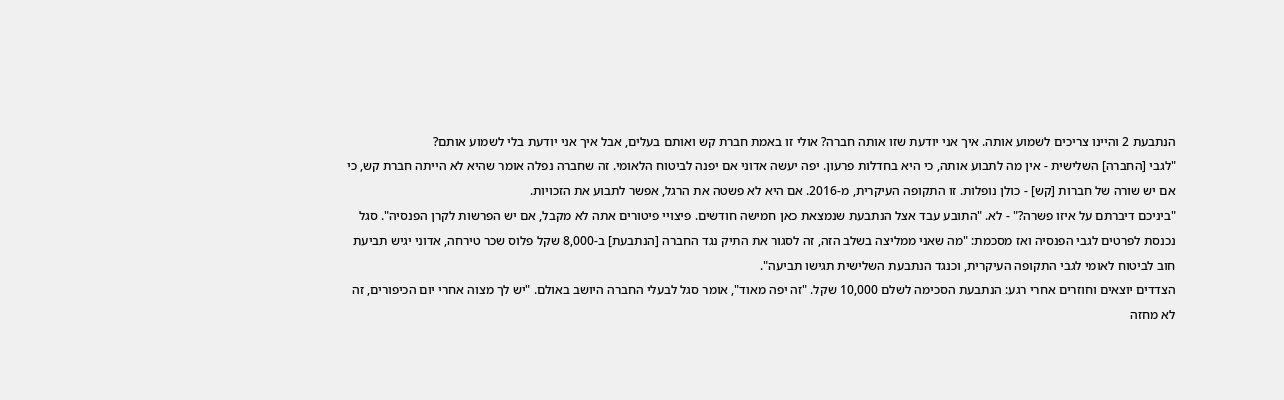הנתבעת 2 והיינו צריכים לשמוע אותה. איך אני יודעת שזו אותה חברה? אולי זו באמת חברת קש ואותם בעלים, אבל איך אני יודעת בלי לשמוע אותם?
"לגבי [החברה] השלישית - אין מה לתבוע אותה, כי היא בחדלות פרעון. יפה יעשה אדוני אם יפנה לביטוח הלאומי. זה שחברה נפלה אומר שהיא לא הייתה חברת קש, כי אם יש שורה של חברות [קש] - כולן נופלות. זו התקופה העיקרית, מ-2016. אם היא לא פשטה את הרגל, אפשר לתבוע את הזכויות.
"ביניכם דיברתם על איזו פשרה?" - לא. "התובע עבד אצל הנתבעת שנמצאת כאן חמישה חודשים. פיצויי פיטורים אתה לא מקבל, אם יש הפרשות לקרן הפנסיה". סגל נכנסת לפרטים לגבי הפנסיה ואז מסכמת: "מה שאני ממליצה בשלב הזה, זה לסגור את התיק נגד החברה [הנתבעת] ב-8,000 שקל פלוס שכר טירחה, אדוני יגיש תביעת חוב לביטוח לאומי לגבי התקופה העיקרית, וכנגד הנתבעת השלישית תגישו תביעה".
הצדדים יוצאים וחוזרים אחרי רגע: הנתבעת הסכימה לשלם 10,000 שקל. "זה יפה מאוד", אומר סגל לבעלי החברה היושב באולם. "יש לך מצוה אחרי יום הכיפורים, זה לא מחזה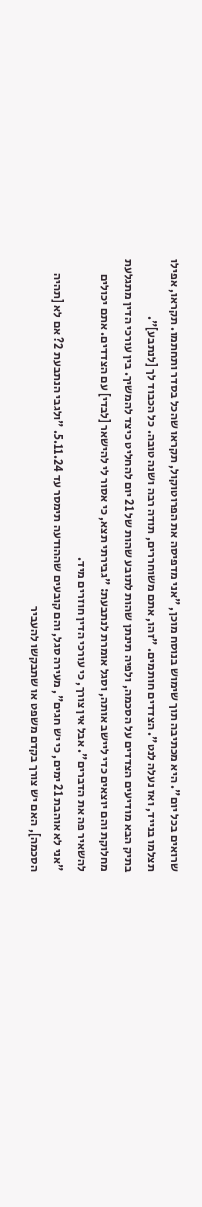שרואים בכל יום". היא מכתיבה תוך שימוש בנוסח מוכן, "אני מדפיסה את הפרוטוקול, תקראו שהכל בסדר ותחתמו. תקראו, אפילו תצלמו בנייד, ואז נעלה לנט". הצדדים חותמים. "זהו, אתם משוחררים, תודה רבה ושנה טובה. כל הכבוד לך [לנתבע]".
בתיק הבא מודיעים הצדדים על הסכמה, ולפיה תינתן שהות לתובע שהות של 21 יום להחליט כיצד להמשיך. בין עורכי הדין מתגלעת מחלוקת והם יוצאים כדי ליישב אותה, וסגל אומרת לנתבעת: "גבירתי תצא, כי אסור לי להישאר [לבדי] עם הצדדים. אתם יכולים להשאיר פה את הדברים". אבל אין צורך, כי עורכי הדין חוזרים מיד.
"אני לא אוהבת 21 ימים, כי יש חגים", מעירה סגל, והם קובעים שההודעה תימסר עד 5.11.24. "ולגבי הנתבעת 2? אם לא [תהיה הסכמה], האם יש צורך בקדם משפט או שתבקשו להעביר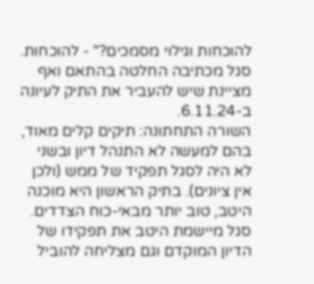להוכחות וגילוי מסמכים?" - להוכחות. סגל מכתיבה החלטה בהתאם ואף מציינת שיש להעביר את התיק לעיונה ב-6.11.24.
השורה התחתונה: תיקים קלים מאוד, בהם למעשה לא התנהל דיון ובשני לא היה לסגל תפקיד של ממש (ולכן אין ציונים). בתיק הראשון היא מוכנה היטב, טוב יותר מבאי-כוח הצדדים. סגל מיישמת היטב את תפקידו של הדיון המוקדם וגם מצליחה להוביל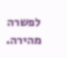לפשרה מהירה.